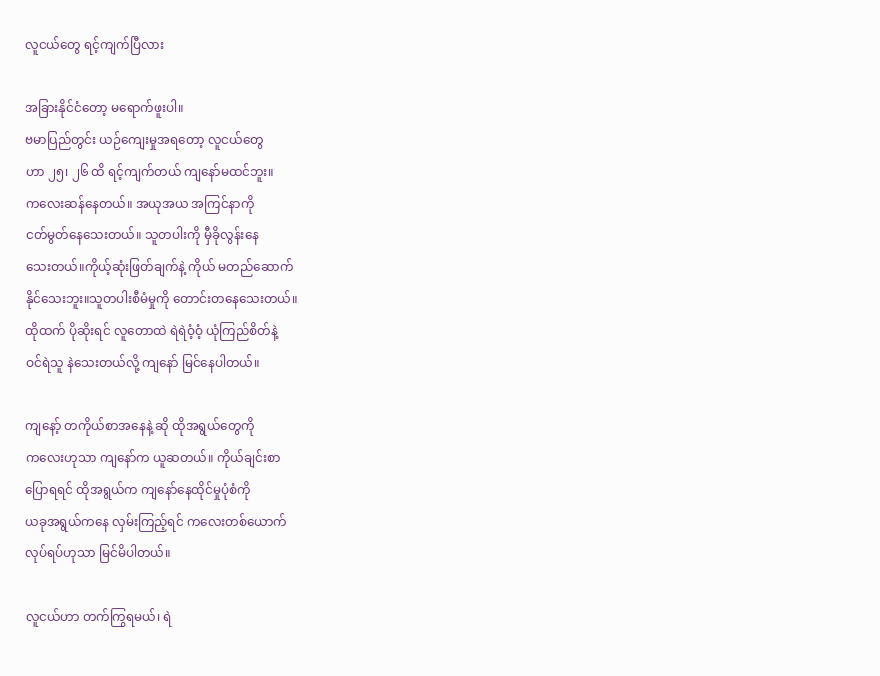လူငယ်တွေ ရင့်ကျက်ပြီလား

အခြားနိုင်ငံတော့ မရောက်ဖူးပါ။
ဗမာပြည်တွင်း ယဉ်ကျေးမှုအရတော့ လူငယ်တွေ
ဟာ ၂၅၊ ၂၆ ထိ ရင့်ကျက်တယ် ကျနော်မထင်ဘူး။
ကလေးဆန်နေတယ်။ အယုအယ အကြင်နာကို
ငတ်မွတ်နေသေးတယ်။ သူတပါးကို မှီခိုလွန်းနေ
သေးတယ်။ကိုယ့်ဆုံးဖြတ်ချက်နဲ့ ကိုယ် မတည်ဆောက်
နိုင်သေးဘူး။သူတပါးစီမံမှုကို တောင်းတနေသေးတယ်။
ထိုထက် ပိုဆိုးရင် လူတောထဲ ရဲရဲဝံ့ဝံ့ ယုံကြည်စိတ်နဲ့
ဝင်ရဲသူ နဲသေးတယ်လို့ ကျနော် မြင်နေပါတယ်။

ကျနော့် တကိုယ်စာအနေနဲ့ ဆို ထိုအရွယ်တွေကို
ကလေးဟုသာ ကျနော်က ယူဆတယ်။ ကိုယ်ချင်းစာ
ပြောရရင် ထိုအရွယ်က ကျနော်နေထိုင်မှုပုံစံကို
ယခုအရွယ်ကနေ လှမ်းကြည့်ရင် ကလေးတစ်ယောက်
လုပ်ရပ်ဟုသာ မြင်မိပါတယ်။

လူငယ်ဟာ တက်ကြွရမယ်၊ ရဲ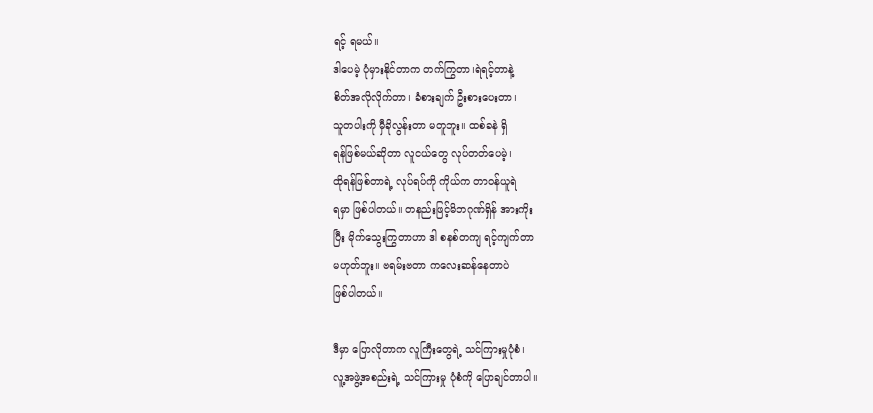ရင့် ရမယ်။
ဒါပေမဲ့ ပုံမှားနိုင်တာက တက်ကြွတာ၊ရဲရင့်တာနဲ့
စိတ်အလိုလိုက်တာ၊ ခံစားချက် ဦးစားပေးတာ၊
သူတပါးကို မှီခိုလွန်းတာ မတူဘူး။ ထစ်ခနဲ ရှိ
ရန်ဖြစ်မယ်ဆိုတာ လူငယ်တွေ လုပ်တတ်ပေမဲ့၊
ထိုရန်ဖြစ်တာရဲ့ လုပ်ရပ်ကို ကိုယ်က တာဝန်ယူရဲ
ရမှာ ဖြစ်ပါတယ်။ တနည်းဖြင့်မိဘဂုဏ်ရှိန် အားကိုး
ပြီး မိုက်သွေးကြွတာဟာ ဒါ စနစ်တကျ ရင့်ကျက်တာ
မဟုတ်ဘူး။ ဗရမ်းဗတာ ကလေးဆန်နေတာပဲ
ဖြစ်ပါတယ်။

ဒီမှာ ပြောလိုတာက လူကြီးတွေရဲ့ သင်ကြားမှုပုံစံ၊
လူ့အဖွဲ့အစည်းရဲ့ သင်ကြားမှု ပုံစံကို ပြောချင်တာပါ။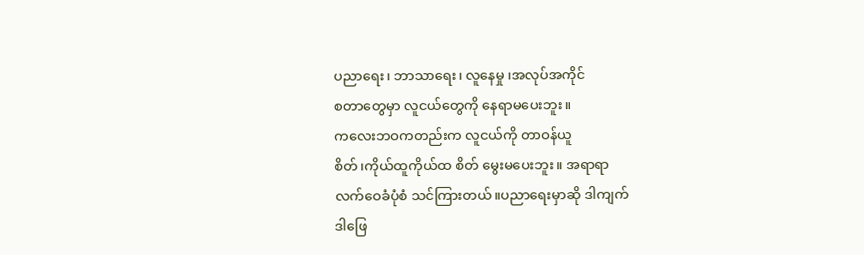ပညာရေး၊ ဘာသာရေး၊ လူနေမှု ၊အလုပ်အကိုင်
စတာတွေမှာ လူငယ်တွေကို နေရာမပေးဘူး။
ကလေးဘဝကတည်းက လူငယ်ကို တာဝန်ယူ
စိတ်၊ကိုယ်ထူကိုယ်ထ စိတ် မွေးမပေးဘူး။ အရာရာ
လက်ဝေခံပုံစံ သင်ကြားတယ်။ပညာရေးမှာဆို ဒါကျက်
ဒါဖြေ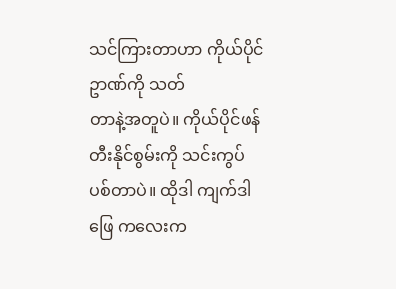သင်ကြားတာဟာ ကိုယ်ပိုင်ဥာဏ်ကို သတ်
တာနဲ့အတူပဲ။ ကိုယ်ပိုင်ဖန်တီးနိုင်စွမ်းကို သင်းကွပ်
ပစ်တာပဲ။ ထိုဒါ ကျက်ဒါဖြေ ကလေးက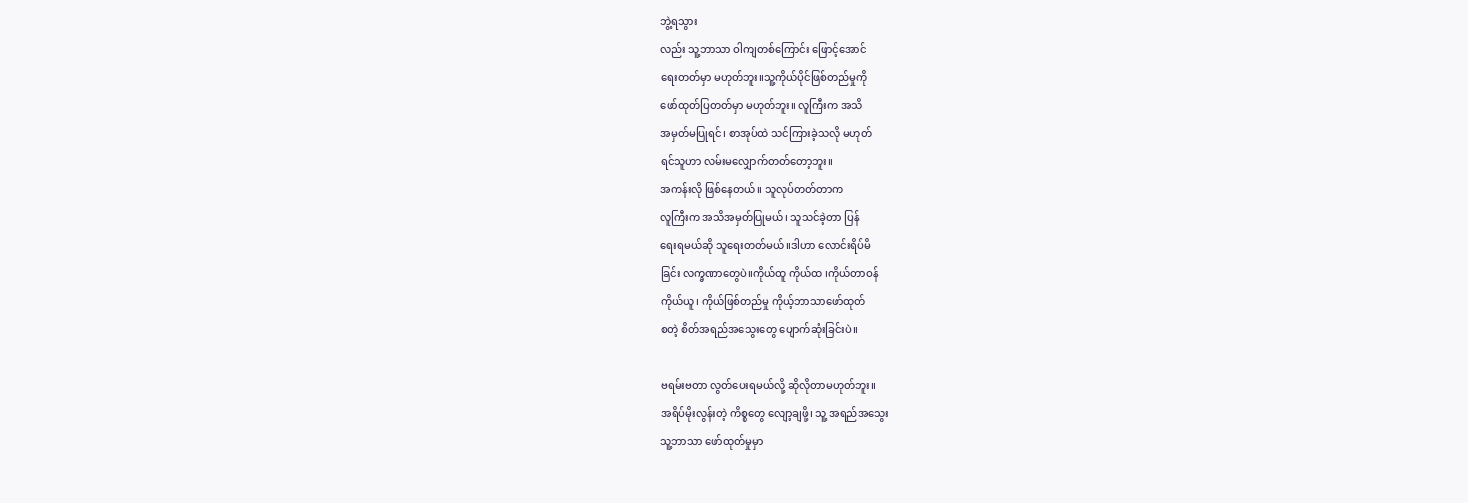ဘွဲ့ရသွား
လည်း သူ့ဘာသာ ဝါကျတစ်ကြောင်း ဖြောင့်အောင်
ရေးတတ်မှာ မဟုတ်ဘူး။သူ့ကိုယ်ပိုင်ဖြစ်တည်မှုကို
ဖော်ထုတ်ပြတတ်မှာ မဟုတ်ဘူး။ လူကြီးက အသိ
အမှတ်မပြုရင်၊ စာအုပ်ထဲ သင်ကြားခဲ့သလို မဟုတ်
ရင်သူဟာ လမ်းမလျှောက်တတ်တော့ဘူး။
အကန်းလို ဖြစ်နေတယ်။ သူလုပ်တတ်တာက
လူကြီးက အသိအမှတ်ပြုမယ်၊ သူသင်ခဲ့တာ ပြန်
ရေးရမယ်ဆို သူရေးတတ်မယ်။ဒါဟာ လောင်းရိပ်မိ
ခြင်း လက္ခဏာတွေပဲ။ကိုယ်ထူ ကိုယ်ထ ၊ကိုယ်တာဝန်
ကိုယ်ယူ၊ ကိုယ်ဖြစ်တည်မှု ကိုယ့်ဘာသာဖော်ထုတ်
စတဲ့ စိတ်အရည်အသွေးတွေ ပျောက်ဆုံးခြင်းပဲ။

ဗရမ်းဗတာ လွတ်ပေးရမယ်လို့ ဆိုလိုတာမဟုတ်ဘူး။
အရိပ်မိုးလွန်းတဲ့ ကိစ္စတွေ လျော့ချဖို့၊ သူ့ အရည်အသွေး
သူ့ဘာသာ ဖော်ထုတ်မှုမှာ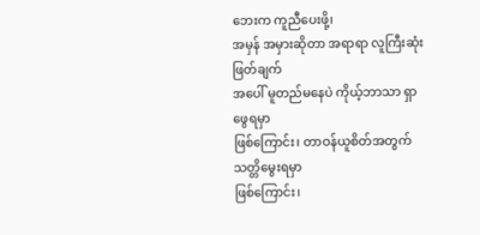ဘေးက ကူညီပေးဖို့၊
အမှန် အမှားဆိုတာ အရာရာ လူကြီးဆုံးဖြတ်ချက်
အပေါ် မူတည်မနေပဲ ကိုယ့်ဘာသာ ရှာဖွေရမှာ
ဖြစ်ကြောင်း၊ တာဝန်ယူစိတ်အတွက် သတ္တိမွေးရမှာ
ဖြစ်ကြောင်း၊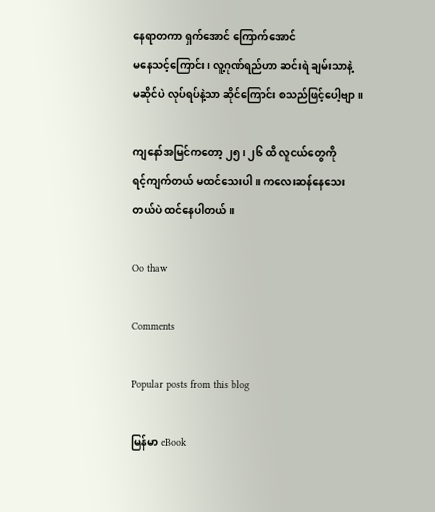နေရာတကာ ရှက်အောင် ကြောက်အောင်
မနေသင့်ကြောင်း၊ လူ့ဂုဏ်ရည်ဟာ ဆင်းရဲ ချမ်းသာနဲ့
မဆိုင်ပဲ လုပ်ရပ်နဲ့သာ ဆိုင်ကြောင်း စသည်ဖြင့်ပေါ့ဗျာ။

ကျနော်အမြင်ကတော့ ၂၅၊ ၂၆ ထိ လူငယ်တွေကို
ရင့်ကျက်တယ် မထင်သေးပါ။ ကလေးဆန်နေသေး
တယ်ပဲ ထင်နေပါတယ်။

Oo thaw

Comments

Popular posts from this blog

မြန်မာ eBook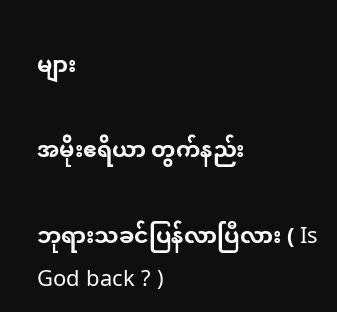များ

အမိုးဧရိယာ တွက်နည်း

ဘုရားသခင်ပြန်လာပြီလား ( Is God back ? )